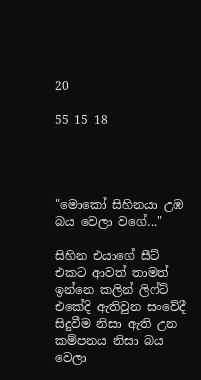20

55 15 18




"මොකෝ සිහිනයා උඹ බය වෙලා වගේ..."

සිහින එයාගේ සීට් එකට ආවත් තාමත් ඉන්නෙ කලින් ලිෆ්ට් එකේදි ඇතිවුන සංවේදී සිදුවීම නිසා ඇති උන කම්පනය නිසා බය වෙලා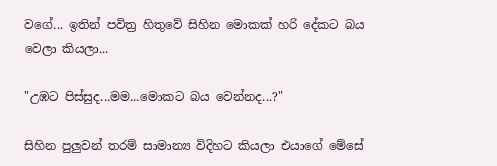වගේ... ඉතින් පවිත්‍ර හිතුවේ සිහින මොකක් හරි දේකට බය වෙලා කියලා...

"උඹට පිස්සුද...මම...මොකට බය වෙන්නද...?"

සිහින පුලුවන් තරම් සාමාන්‍ය විදිහට කියලා එයාගේ මේසේ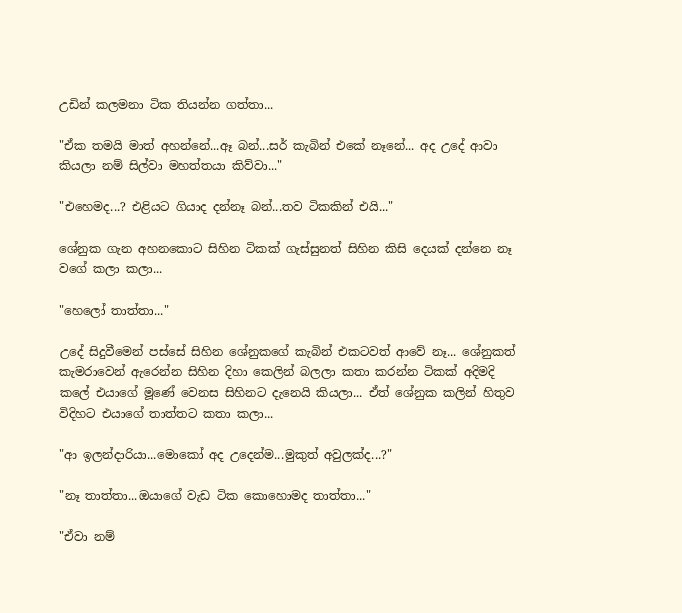උඩින් කලමනා ටික තියන්න ගත්තා...

"ඒක තමයි මාත් අහන්නේ...ඈ බන්...සර් කැබින් එකේ නෑනේ... අද උදේ ආවා කියලා නම් සිල්වා මහත්තයා කිව්වා..."

"එහෙමද...? එළියට ගියාද දන්නෑ බන්...තව ටිකකින් එයි..."

ශේනුක ගැන අහනකොට සිහින ටිකක් ගැස්සුනත් සිහින කිසි දෙයක් දන්නෙ නෑ වගේ කලා කලා...

"හෙලෝ තාත්තා..."

උදේ සිදුවීමෙන් පස්සේ සිහින ශේනුකගේ කැබින් එකටවත් ආවේ නෑ... ශේනුකත් කැමරාවෙන් ඇරෙන්න සිහින දිහා කෙලින් බලලා කතා කරන්න ටිකක් අදිමදි කලේ එයාගේ මූණේ වෙනස සිහිනට දැනෙයි කියලා... ඒත් ශේනුක කලින් හිතුව විදිහට එයාගේ තාත්තට කතා කලා...

"ආ ඉලන්දාරියා...මොකෝ අද උදෙන්ම...මුකුත් අවුලක්ද...?"

"නෑ තාත්තා...ඔයාගේ වැඩ ටික කොහොමද තාත්තා..."

"ඒවා නම්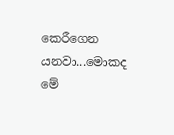කෙරීගෙන යනවා...මොකද මේ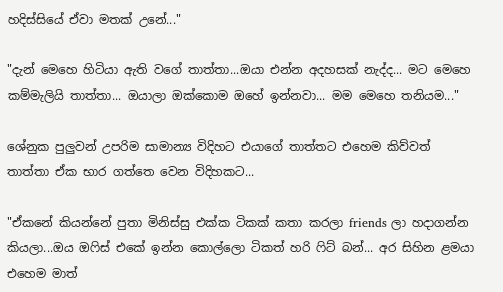හදිස්සියේ ඒවා මතක් උනේ..."

"දැන් මෙහෙ හිටියා ඇති වගේ තාත්තා...ඔයා එන්න අදහසක් නැද්ද... මට මෙහෙ කම්මැලියි තාත්තා... ඔයාලා ඔක්කොම ඔහේ ඉන්නවා... මම මෙහෙ තනියම..."

ශේනුක පුලුවන් උපරිම සාමාන්‍ය විදිහට එයාගේ තාත්තට එහෙම කිව්වත් තාත්තා ඒක භාර ගත්තෙ වෙන විදිහකට...

"ඒකනේ කියන්නේ පුතා මිනිස්සු එක්ක ටිකක් කතා කරලා friends ලා හදාගන්න කියලා...ඔය ඔෆිස් එකේ ඉන්න කොල්ලො ටිකත් හරි ෆිට් බන්... අර සිහින ළමයා එහෙම මාත්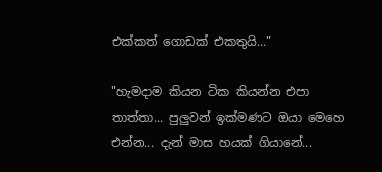එක්කත් ගොඩක් එකතුයි..."

"හැමදාම කියන ටික කියන්න එපා තාත්තා... පුලුවන් ඉක්මණට ඔයා මෙහෙ එන්න... දැන් මාස හයක් ගියානේ...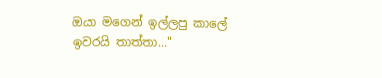ඔයා මගෙන් ඉල්ලපු කාලේ ඉවරයි තාත්තා..."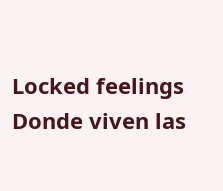Locked feelings Donde viven las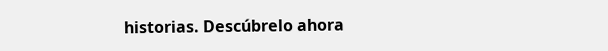historias. Descúbrelo ahora